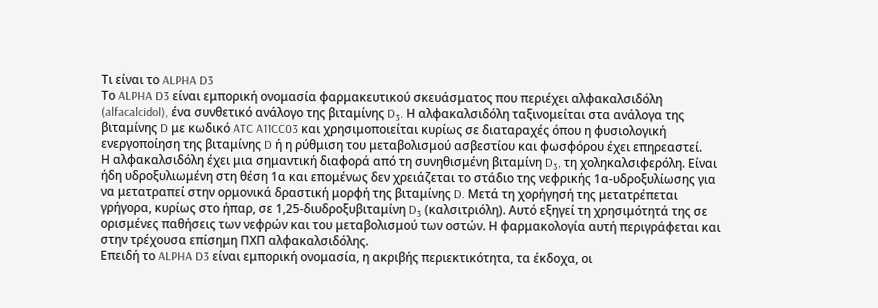Τι είναι το ALPHA D3
Το ALPHA D3 είναι εμπορική ονομασία φαρμακευτικού σκευάσματος που περιέχει αλφακαλσιδόλη (alfacalcidol), ένα συνθετικό ανάλογο της βιταμίνης D₃. Η αλφακαλσιδόλη ταξινομείται στα ανάλογα της βιταμίνης D με κωδικό ATC A11CC03 και χρησιμοποιείται κυρίως σε διαταραχές όπου η φυσιολογική ενεργοποίηση της βιταμίνης D ή η ρύθμιση του μεταβολισμού ασβεστίου και φωσφόρου έχει επηρεαστεί.
Η αλφακαλσιδόλη έχει μια σημαντική διαφορά από τη συνηθισμένη βιταμίνη D₃, τη χοληκαλσιφερόλη. Είναι ήδη υδροξυλιωμένη στη θέση 1α και επομένως δεν χρειάζεται το στάδιο της νεφρικής 1α-υδροξυλίωσης για να μετατραπεί στην ορμονικά δραστική μορφή της βιταμίνης D. Μετά τη χορήγησή της μετατρέπεται γρήγορα, κυρίως στο ήπαρ, σε 1,25-διυδροξυβιταμίνη D₃ (καλσιτριόλη). Αυτό εξηγεί τη χρησιμότητά της σε ορισμένες παθήσεις των νεφρών και του μεταβολισμού των οστών. Η φαρμακολογία αυτή περιγράφεται και στην τρέχουσα επίσημη ΠΧΠ αλφακαλσιδόλης.
Επειδή το ALPHA D3 είναι εμπορική ονομασία, η ακριβής περιεκτικότητα, τα έκδοχα, οι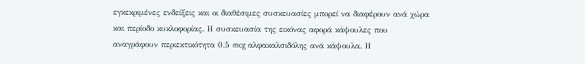εγκεκριμένες ενδείξεις και οι διαθέσιμες συσκευασίες μπορεί να διαφέρουν ανά χώρα και περίοδο κυκλοφορίας. Η συσκευασία της εικόνας αφορά κάψουλες που αναγράφουν περιεκτικότητα 0,5 mcg αλφακαλσιδόλης ανά κάψουλα. Η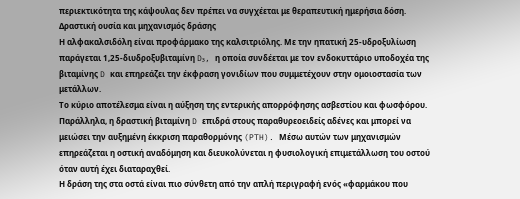περιεκτικότητα της κάψουλας δεν πρέπει να συγχέεται με θεραπευτική ημερήσια δόση.
Δραστική ουσία και μηχανισμός δράσης
Η αλφακαλσιδόλη είναι προφάρμακο της καλσιτριόλης. Με την ηπατική 25-υδροξυλίωση παράγεται 1,25-διυδροξυβιταμίνη D₃, η οποία συνδέεται με τον ενδοκυττάριο υποδοχέα της βιταμίνης D και επηρεάζει την έκφραση γονιδίων που συμμετέχουν στην ομοιοστασία των μετάλλων.
Το κύριο αποτέλεσμα είναι η αύξηση της εντερικής απορρόφησης ασβεστίου και φωσφόρου. Παράλληλα, η δραστική βιταμίνη D επιδρά στους παραθυρεοειδείς αδένες και μπορεί να μειώσει την αυξημένη έκκριση παραθορμόνης (PTH). Μέσω αυτών των μηχανισμών επηρεάζεται η οστική αναδόμηση και διευκολύνεται η φυσιολογική επιμετάλλωση του οστού όταν αυτή έχει διαταραχθεί.
Η δράση της στα οστά είναι πιο σύνθετη από την απλή περιγραφή ενός «φαρμάκου που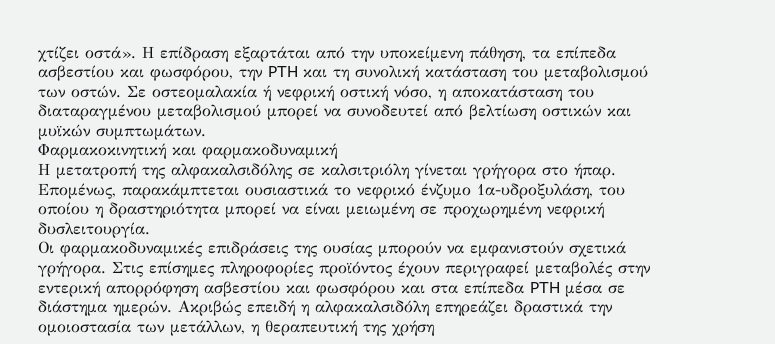χτίζει οστά». Η επίδραση εξαρτάται από την υποκείμενη πάθηση, τα επίπεδα ασβεστίου και φωσφόρου, την PTH και τη συνολική κατάσταση του μεταβολισμού των οστών. Σε οστεομαλακία ή νεφρική οστική νόσο, η αποκατάσταση του διαταραγμένου μεταβολισμού μπορεί να συνοδευτεί από βελτίωση οστικών και μυϊκών συμπτωμάτων.
Φαρμακοκινητική και φαρμακοδυναμική
Η μετατροπή της αλφακαλσιδόλης σε καλσιτριόλη γίνεται γρήγορα στο ήπαρ. Επομένως, παρακάμπτεται ουσιαστικά το νεφρικό ένζυμο 1α-υδροξυλάση, του οποίου η δραστηριότητα μπορεί να είναι μειωμένη σε προχωρημένη νεφρική δυσλειτουργία.
Οι φαρμακοδυναμικές επιδράσεις της ουσίας μπορούν να εμφανιστούν σχετικά γρήγορα. Στις επίσημες πληροφορίες προϊόντος έχουν περιγραφεί μεταβολές στην εντερική απορρόφηση ασβεστίου και φωσφόρου και στα επίπεδα PTH μέσα σε διάστημα ημερών. Ακριβώς επειδή η αλφακαλσιδόλη επηρεάζει δραστικά την ομοιοστασία των μετάλλων, η θεραπευτική της χρήση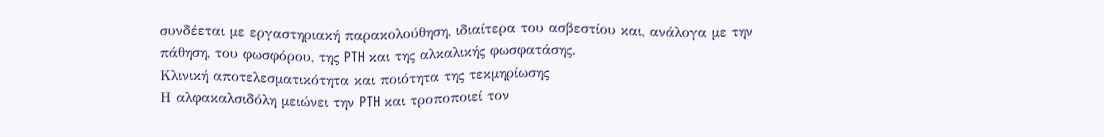συνδέεται με εργαστηριακή παρακολούθηση, ιδιαίτερα του ασβεστίου και, ανάλογα με την πάθηση, του φωσφόρου, της PTH και της αλκαλικής φωσφατάσης.
Κλινική αποτελεσματικότητα και ποιότητα της τεκμηρίωσης
Η αλφακαλσιδόλη μειώνει την PTH και τροποποιεί τον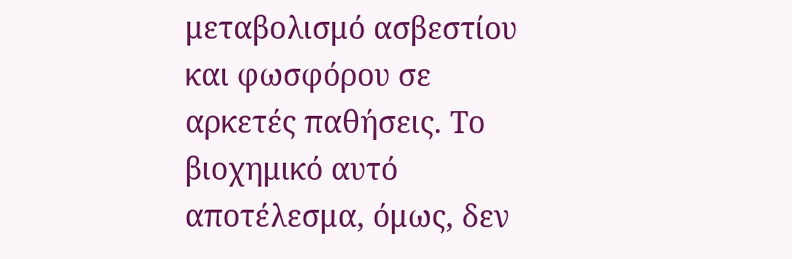μεταβολισμό ασβεστίου και φωσφόρου σε αρκετές παθήσεις. Το βιοχημικό αυτό αποτέλεσμα, όμως, δεν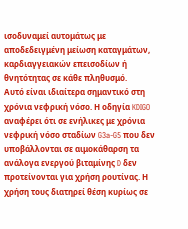ισοδυναμεί αυτομάτως με αποδεδειγμένη μείωση καταγμάτων, καρδιαγγειακών επεισοδίων ή θνητότητας σε κάθε πληθυσμό.
Αυτό είναι ιδιαίτερα σημαντικό στη χρόνια νεφρική νόσο. Η οδηγία KDIGO αναφέρει ότι σε ενήλικες με χρόνια νεφρική νόσο σταδίων G3a-G5 που δεν υποβάλλονται σε αιμοκάθαρση τα ανάλογα ενεργού βιταμίνης D δεν προτείνονται για χρήση ρουτίνας. Η χρήση τους διατηρεί θέση κυρίως σε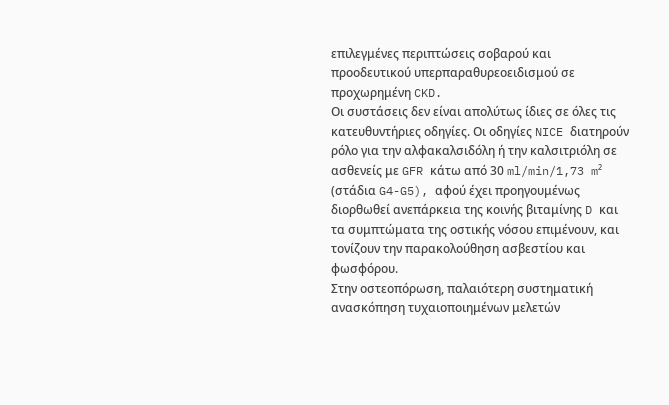επιλεγμένες περιπτώσεις σοβαρού και προοδευτικού υπερπαραθυρεοειδισμού σε προχωρημένη CKD.
Οι συστάσεις δεν είναι απολύτως ίδιες σε όλες τις κατευθυντήριες οδηγίες. Οι οδηγίες NICE διατηρούν ρόλο για την αλφακαλσιδόλη ή την καλσιτριόλη σε ασθενείς με GFR κάτω από 30 ml/min/1,73 m² (στάδια G4-G5), αφού έχει προηγουμένως διορθωθεί ανεπάρκεια της κοινής βιταμίνης D και τα συμπτώματα της οστικής νόσου επιμένουν, και τονίζουν την παρακολούθηση ασβεστίου και φωσφόρου.
Στην οστεοπόρωση, παλαιότερη συστηματική ανασκόπηση τυχαιοποιημένων μελετών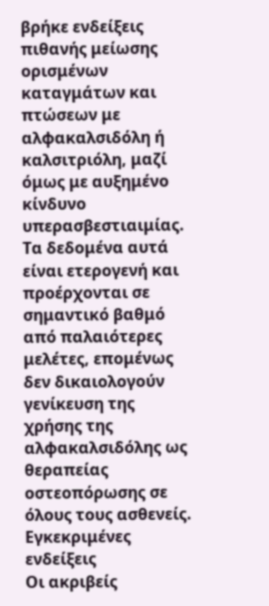βρήκε ενδείξεις πιθανής μείωσης ορισμένων καταγμάτων και πτώσεων με αλφακαλσιδόλη ή καλσιτριόλη, μαζί όμως με αυξημένο κίνδυνο υπερασβεστιαιμίας. Τα δεδομένα αυτά είναι ετερογενή και προέρχονται σε σημαντικό βαθμό από παλαιότερες μελέτες, επομένως δεν δικαιολογούν γενίκευση της χρήσης της αλφακαλσιδόλης ως θεραπείας οστεοπόρωσης σε όλους τους ασθενείς.
Εγκεκριμένες ενδείξεις
Οι ακριβείς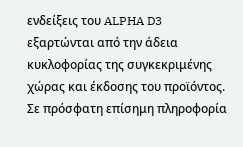ενδείξεις του ALPHA D3 εξαρτώνται από την άδεια κυκλοφορίας της συγκεκριμένης χώρας και έκδοσης του προϊόντος. Σε πρόσφατη επίσημη πληροφορία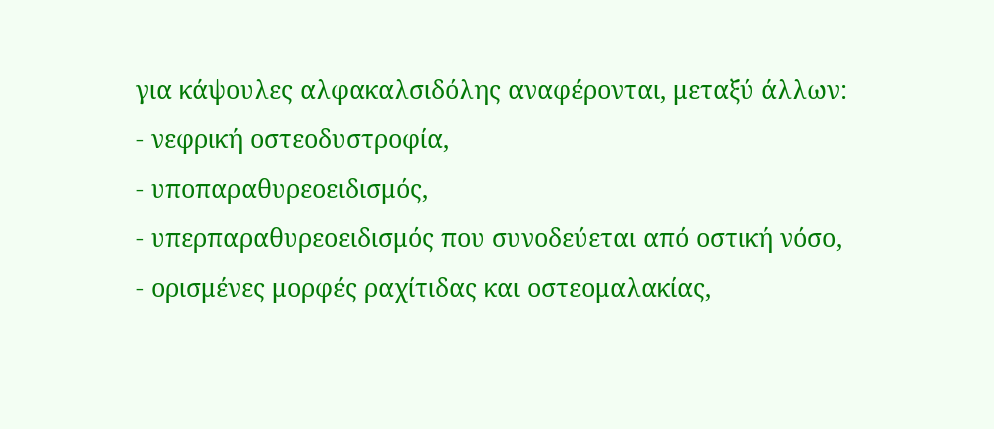για κάψουλες αλφακαλσιδόλης αναφέρονται, μεταξύ άλλων:
- νεφρική οστεοδυστροφία,
- υποπαραθυρεοειδισμός,
- υπερπαραθυρεοειδισμός που συνοδεύεται από οστική νόσο,
- ορισμένες μορφές ραχίτιδας και οστεομαλακίας,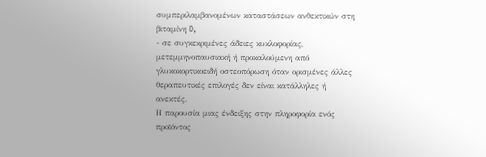συμπεριλαμβανομένων καταστάσεων ανθεκτικών στη βιταμίνη D,
- σε συγκεκριμένες άδειες κυκλοφορίας, μετεμμηνοπαυσιακή ή προκαλούμενη από γλυκοκορτικοειδή οστεοπόρωση όταν ορισμένες άλλες θεραπευτικές επιλογές δεν είναι κατάλληλες ή ανεκτές.
Η παρουσία μιας ένδειξης στην πληροφορία ενός προϊόντος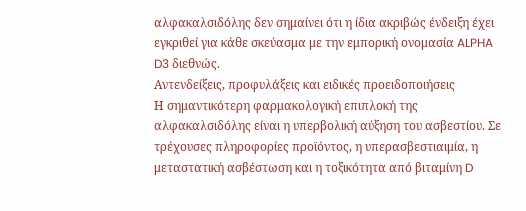αλφακαλσιδόλης δεν σημαίνει ότι η ίδια ακριβώς ένδειξη έχει εγκριθεί για κάθε σκεύασμα με την εμπορική ονομασία ALPHA D3 διεθνώς.
Αντενδείξεις, προφυλάξεις και ειδικές προειδοποιήσεις
Η σημαντικότερη φαρμακολογική επιπλοκή της αλφακαλσιδόλης είναι η υπερβολική αύξηση του ασβεστίου. Σε τρέχουσες πληροφορίες προϊόντος, η υπερασβεστιαιμία, η μεταστατική ασβέστωση και η τοξικότητα από βιταμίνη D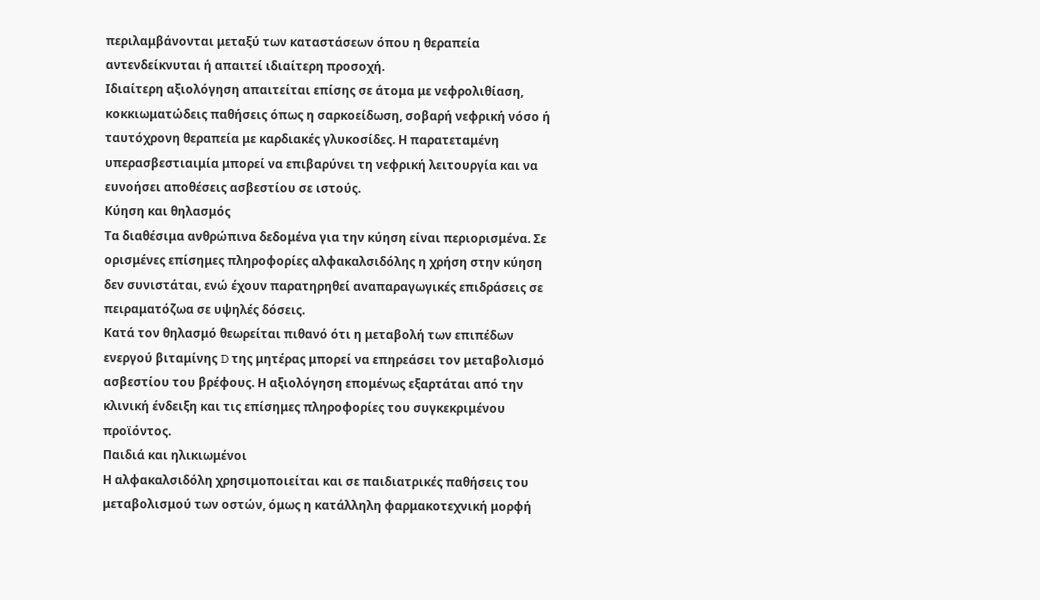περιλαμβάνονται μεταξύ των καταστάσεων όπου η θεραπεία αντενδείκνυται ή απαιτεί ιδιαίτερη προσοχή.
Ιδιαίτερη αξιολόγηση απαιτείται επίσης σε άτομα με νεφρολιθίαση, κοκκιωματώδεις παθήσεις όπως η σαρκοείδωση, σοβαρή νεφρική νόσο ή ταυτόχρονη θεραπεία με καρδιακές γλυκοσίδες. Η παρατεταμένη υπερασβεστιαιμία μπορεί να επιβαρύνει τη νεφρική λειτουργία και να ευνοήσει αποθέσεις ασβεστίου σε ιστούς.
Κύηση και θηλασμός
Τα διαθέσιμα ανθρώπινα δεδομένα για την κύηση είναι περιορισμένα. Σε ορισμένες επίσημες πληροφορίες αλφακαλσιδόλης η χρήση στην κύηση δεν συνιστάται, ενώ έχουν παρατηρηθεί αναπαραγωγικές επιδράσεις σε πειραματόζωα σε υψηλές δόσεις.
Κατά τον θηλασμό θεωρείται πιθανό ότι η μεταβολή των επιπέδων ενεργού βιταμίνης D της μητέρας μπορεί να επηρεάσει τον μεταβολισμό ασβεστίου του βρέφους. Η αξιολόγηση επομένως εξαρτάται από την κλινική ένδειξη και τις επίσημες πληροφορίες του συγκεκριμένου προϊόντος.
Παιδιά και ηλικιωμένοι
Η αλφακαλσιδόλη χρησιμοποιείται και σε παιδιατρικές παθήσεις του μεταβολισμού των οστών, όμως η κατάλληλη φαρμακοτεχνική μορφή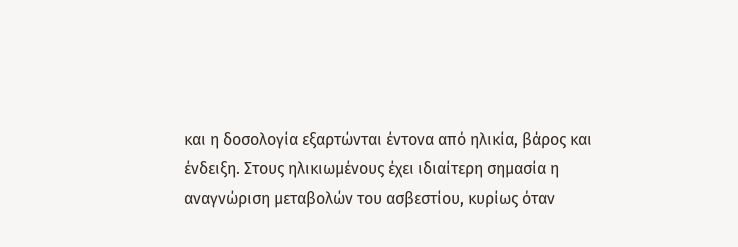και η δοσολογία εξαρτώνται έντονα από ηλικία, βάρος και ένδειξη. Στους ηλικιωμένους έχει ιδιαίτερη σημασία η αναγνώριση μεταβολών του ασβεστίου, κυρίως όταν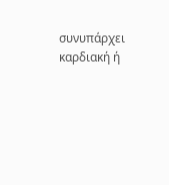συνυπάρχει καρδιακή ή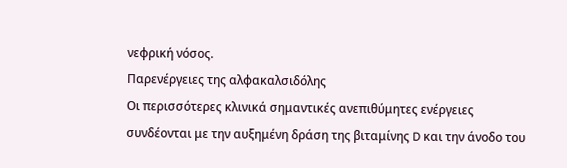νεφρική νόσος.
Παρενέργειες της αλφακαλσιδόλης
Οι περισσότερες κλινικά σημαντικές ανεπιθύμητες ενέργειες συνδέονται με την αυξημένη δράση της βιταμίνης D και την άνοδο του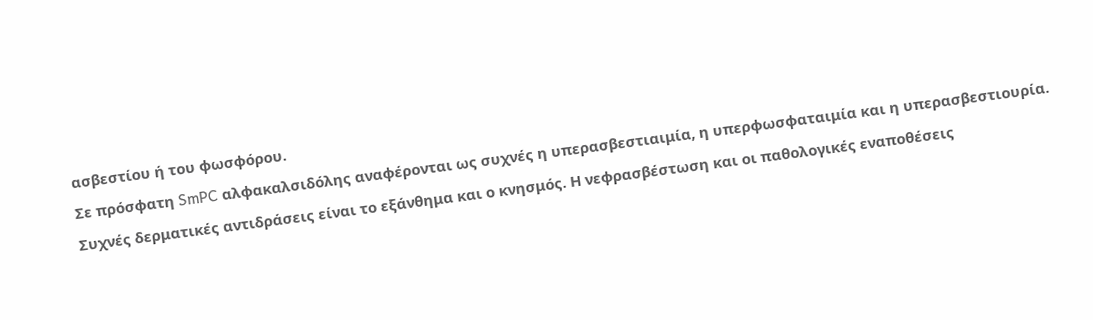ασβεστίου ή του φωσφόρου.
Σε πρόσφατη SmPC αλφακαλσιδόλης αναφέρονται ως συχνές η υπερασβεστιαιμία, η υπερφωσφαταιμία και η υπερασβεστιουρία. Συχνές δερματικές αντιδράσεις είναι το εξάνθημα και ο κνησμός. Η νεφρασβέστωση και οι παθολογικές εναποθέσεις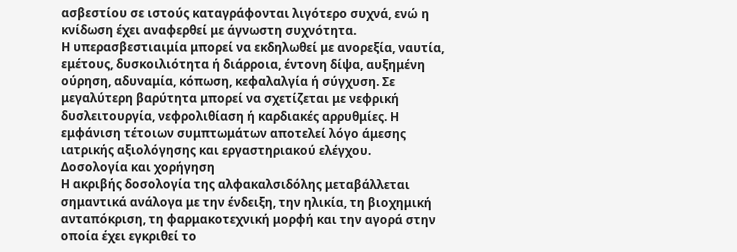ασβεστίου σε ιστούς καταγράφονται λιγότερο συχνά, ενώ η κνίδωση έχει αναφερθεί με άγνωστη συχνότητα.
Η υπερασβεστιαιμία μπορεί να εκδηλωθεί με ανορεξία, ναυτία, εμέτους, δυσκοιλιότητα ή διάρροια, έντονη δίψα, αυξημένη ούρηση, αδυναμία, κόπωση, κεφαλαλγία ή σύγχυση. Σε μεγαλύτερη βαρύτητα μπορεί να σχετίζεται με νεφρική δυσλειτουργία, νεφρολιθίαση ή καρδιακές αρρυθμίες. Η εμφάνιση τέτοιων συμπτωμάτων αποτελεί λόγο άμεσης ιατρικής αξιολόγησης και εργαστηριακού ελέγχου.
Δοσολογία και χορήγηση
Η ακριβής δοσολογία της αλφακαλσιδόλης μεταβάλλεται σημαντικά ανάλογα με την ένδειξη, την ηλικία, τη βιοχημική ανταπόκριση, τη φαρμακοτεχνική μορφή και την αγορά στην οποία έχει εγκριθεί το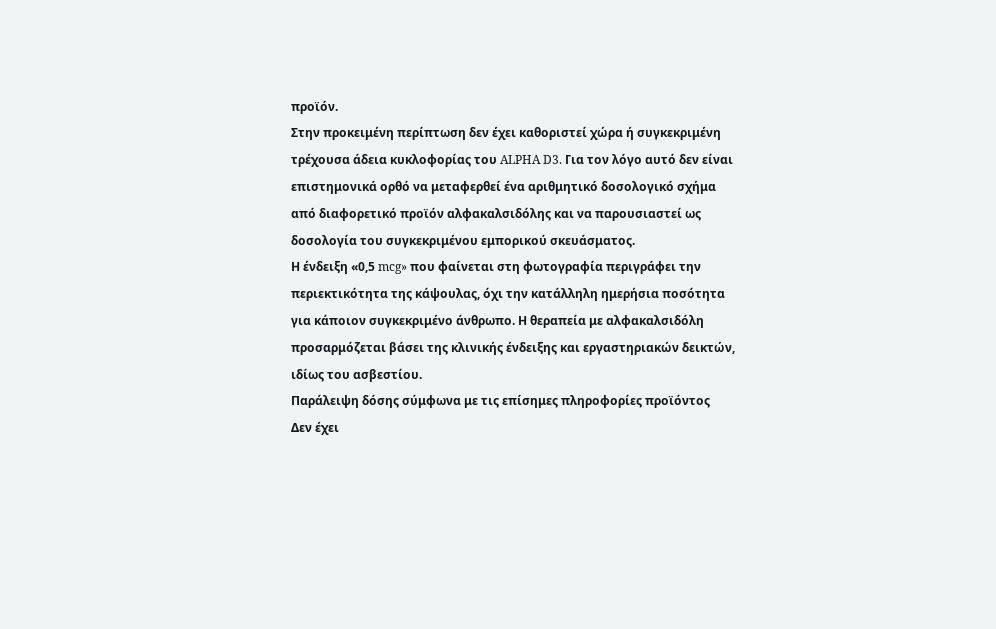προϊόν.
Στην προκειμένη περίπτωση δεν έχει καθοριστεί χώρα ή συγκεκριμένη τρέχουσα άδεια κυκλοφορίας του ALPHA D3. Για τον λόγο αυτό δεν είναι επιστημονικά ορθό να μεταφερθεί ένα αριθμητικό δοσολογικό σχήμα από διαφορετικό προϊόν αλφακαλσιδόλης και να παρουσιαστεί ως δοσολογία του συγκεκριμένου εμπορικού σκευάσματος.
Η ένδειξη «0,5 mcg» που φαίνεται στη φωτογραφία περιγράφει την περιεκτικότητα της κάψουλας, όχι την κατάλληλη ημερήσια ποσότητα για κάποιον συγκεκριμένο άνθρωπο. Η θεραπεία με αλφακαλσιδόλη προσαρμόζεται βάσει της κλινικής ένδειξης και εργαστηριακών δεικτών, ιδίως του ασβεστίου.
Παράλειψη δόσης σύμφωνα με τις επίσημες πληροφορίες προϊόντος
Δεν έχει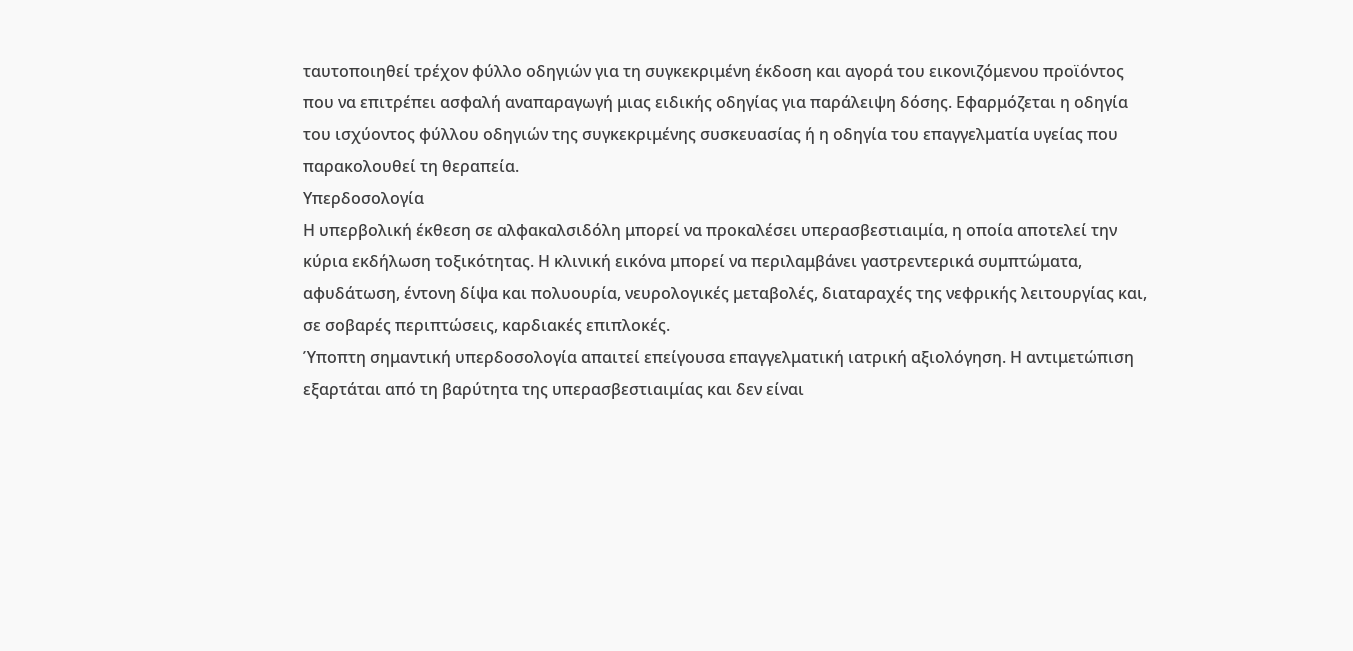ταυτοποιηθεί τρέχον φύλλο οδηγιών για τη συγκεκριμένη έκδοση και αγορά του εικονιζόμενου προϊόντος που να επιτρέπει ασφαλή αναπαραγωγή μιας ειδικής οδηγίας για παράλειψη δόσης. Εφαρμόζεται η οδηγία του ισχύοντος φύλλου οδηγιών της συγκεκριμένης συσκευασίας ή η οδηγία του επαγγελματία υγείας που παρακολουθεί τη θεραπεία.
Υπερδοσολογία
Η υπερβολική έκθεση σε αλφακαλσιδόλη μπορεί να προκαλέσει υπερασβεστιαιμία, η οποία αποτελεί την κύρια εκδήλωση τοξικότητας. Η κλινική εικόνα μπορεί να περιλαμβάνει γαστρεντερικά συμπτώματα, αφυδάτωση, έντονη δίψα και πολυουρία, νευρολογικές μεταβολές, διαταραχές της νεφρικής λειτουργίας και, σε σοβαρές περιπτώσεις, καρδιακές επιπλοκές.
Ύποπτη σημαντική υπερδοσολογία απαιτεί επείγουσα επαγγελματική ιατρική αξιολόγηση. Η αντιμετώπιση εξαρτάται από τη βαρύτητα της υπερασβεστιαιμίας και δεν είναι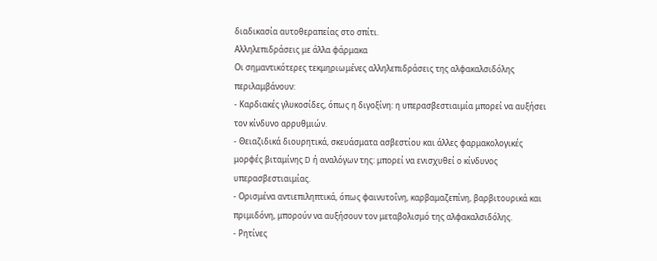διαδικασία αυτοθεραπείας στο σπίτι.
Αλληλεπιδράσεις με άλλα φάρμακα
Οι σημαντικότερες τεκμηριωμένες αλληλεπιδράσεις της αλφακαλσιδόλης περιλαμβάνουν:
- Καρδιακές γλυκοσίδες, όπως η διγοξίνη: η υπερασβεστιαιμία μπορεί να αυξήσει τον κίνδυνο αρρυθμιών.
- Θειαζιδικά διουρητικά, σκευάσματα ασβεστίου και άλλες φαρμακολογικές μορφές βιταμίνης D ή αναλόγων της: μπορεί να ενισχυθεί ο κίνδυνος υπερασβεστιαιμίας.
- Ορισμένα αντιεπιληπτικά, όπως φαινυτοΐνη, καρβαμαζεπίνη, βαρβιτουρικά και πριμιδόνη, μπορούν να αυξήσουν τον μεταβολισμό της αλφακαλσιδόλης.
- Ρητίνες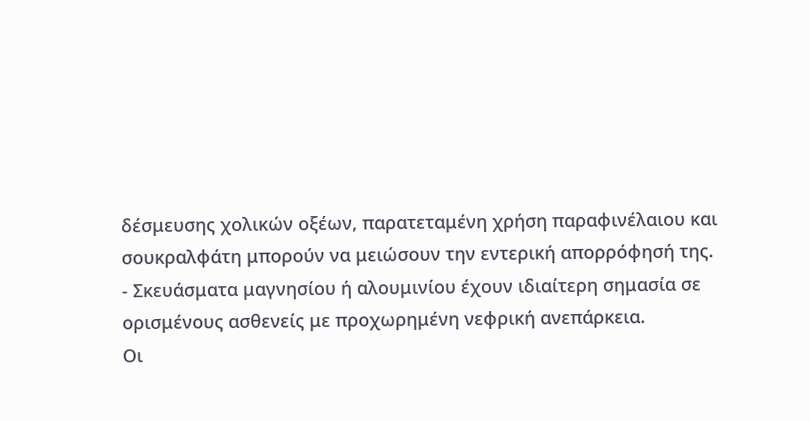δέσμευσης χολικών οξέων, παρατεταμένη χρήση παραφινέλαιου και σουκραλφάτη μπορούν να μειώσουν την εντερική απορρόφησή της.
- Σκευάσματα μαγνησίου ή αλουμινίου έχουν ιδιαίτερη σημασία σε ορισμένους ασθενείς με προχωρημένη νεφρική ανεπάρκεια.
Οι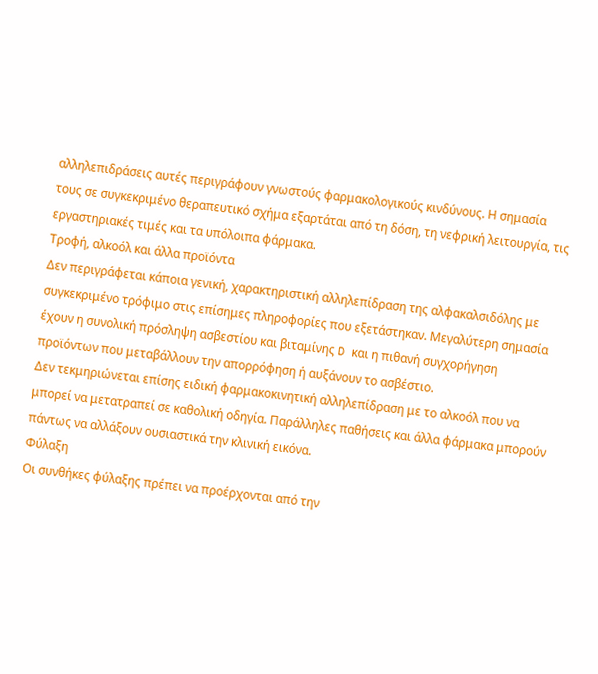αλληλεπιδράσεις αυτές περιγράφουν γνωστούς φαρμακολογικούς κινδύνους. Η σημασία τους σε συγκεκριμένο θεραπευτικό σχήμα εξαρτάται από τη δόση, τη νεφρική λειτουργία, τις εργαστηριακές τιμές και τα υπόλοιπα φάρμακα.
Τροφή, αλκοόλ και άλλα προϊόντα
Δεν περιγράφεται κάποια γενική, χαρακτηριστική αλληλεπίδραση της αλφακαλσιδόλης με συγκεκριμένο τρόφιμο στις επίσημες πληροφορίες που εξετάστηκαν. Μεγαλύτερη σημασία έχουν η συνολική πρόσληψη ασβεστίου και βιταμίνης D και η πιθανή συγχορήγηση προϊόντων που μεταβάλλουν την απορρόφηση ή αυξάνουν το ασβέστιο.
Δεν τεκμηριώνεται επίσης ειδική φαρμακοκινητική αλληλεπίδραση με το αλκοόλ που να μπορεί να μετατραπεί σε καθολική οδηγία. Παράλληλες παθήσεις και άλλα φάρμακα μπορούν πάντως να αλλάξουν ουσιαστικά την κλινική εικόνα.
Φύλαξη
Οι συνθήκες φύλαξης πρέπει να προέρχονται από την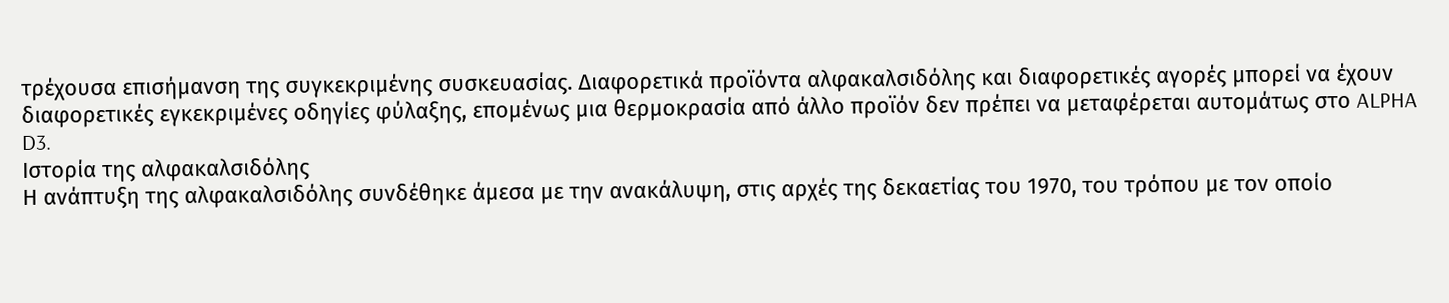τρέχουσα επισήμανση της συγκεκριμένης συσκευασίας. Διαφορετικά προϊόντα αλφακαλσιδόλης και διαφορετικές αγορές μπορεί να έχουν διαφορετικές εγκεκριμένες οδηγίες φύλαξης, επομένως μια θερμοκρασία από άλλο προϊόν δεν πρέπει να μεταφέρεται αυτομάτως στο ALPHA D3.
Ιστορία της αλφακαλσιδόλης
Η ανάπτυξη της αλφακαλσιδόλης συνδέθηκε άμεσα με την ανακάλυψη, στις αρχές της δεκαετίας του 1970, του τρόπου με τον οποίο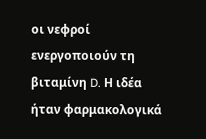οι νεφροί ενεργοποιούν τη βιταμίνη D. Η ιδέα ήταν φαρμακολογικά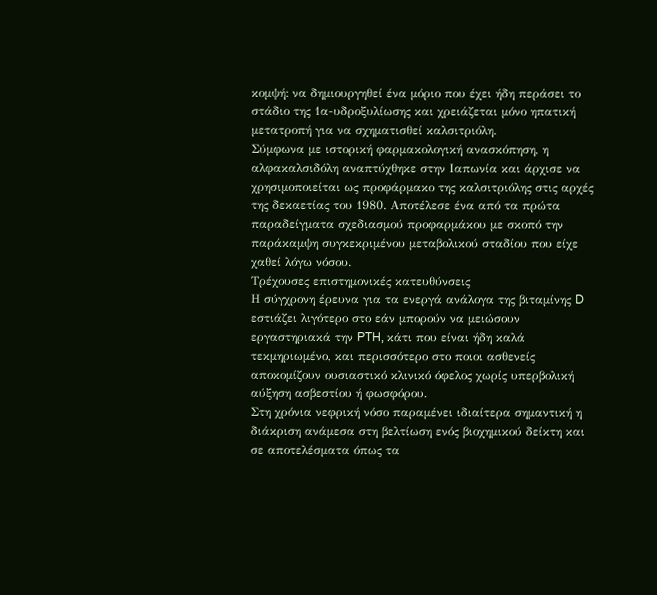κομψή: να δημιουργηθεί ένα μόριο που έχει ήδη περάσει το στάδιο της 1α-υδροξυλίωσης και χρειάζεται μόνο ηπατική μετατροπή για να σχηματισθεί καλσιτριόλη.
Σύμφωνα με ιστορική φαρμακολογική ανασκόπηση, η αλφακαλσιδόλη αναπτύχθηκε στην Ιαπωνία και άρχισε να χρησιμοποιείται ως προφάρμακο της καλσιτριόλης στις αρχές της δεκαετίας του 1980. Αποτέλεσε ένα από τα πρώτα παραδείγματα σχεδιασμού προφαρμάκου με σκοπό την παράκαμψη συγκεκριμένου μεταβολικού σταδίου που είχε χαθεί λόγω νόσου.
Τρέχουσες επιστημονικές κατευθύνσεις
Η σύγχρονη έρευνα για τα ενεργά ανάλογα της βιταμίνης D εστιάζει λιγότερο στο εάν μπορούν να μειώσουν εργαστηριακά την PTH, κάτι που είναι ήδη καλά τεκμηριωμένο, και περισσότερο στο ποιοι ασθενείς αποκομίζουν ουσιαστικό κλινικό όφελος χωρίς υπερβολική αύξηση ασβεστίου ή φωσφόρου.
Στη χρόνια νεφρική νόσο παραμένει ιδιαίτερα σημαντική η διάκριση ανάμεσα στη βελτίωση ενός βιοχημικού δείκτη και σε αποτελέσματα όπως τα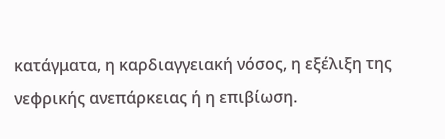κατάγματα, η καρδιαγγειακή νόσος, η εξέλιξη της νεφρικής ανεπάρκειας ή η επιβίωση.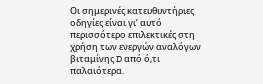Οι σημερινές κατευθυντήριες οδηγίες είναι γι’ αυτό περισσότερο επιλεκτικές στη χρήση των ενεργών αναλόγων βιταμίνης D από ό,τι παλαιότερα.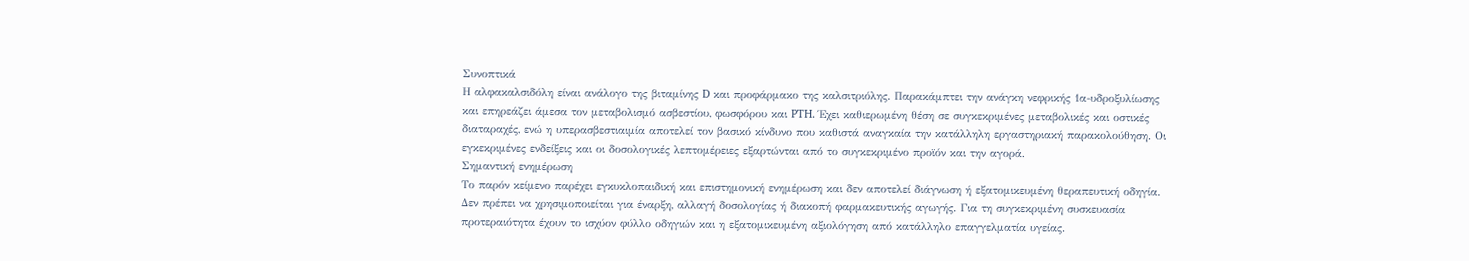Συνοπτικά
Η αλφακαλσιδόλη είναι ανάλογο της βιταμίνης D και προφάρμακο της καλσιτριόλης. Παρακάμπτει την ανάγκη νεφρικής 1α-υδροξυλίωσης και επηρεάζει άμεσα τον μεταβολισμό ασβεστίου, φωσφόρου και PTH. Έχει καθιερωμένη θέση σε συγκεκριμένες μεταβολικές και οστικές διαταραχές, ενώ η υπερασβεστιαιμία αποτελεί τον βασικό κίνδυνο που καθιστά αναγκαία την κατάλληλη εργαστηριακή παρακολούθηση. Οι εγκεκριμένες ενδείξεις και οι δοσολογικές λεπτομέρειες εξαρτώνται από το συγκεκριμένο προϊόν και την αγορά.
Σημαντική ενημέρωση
Το παρόν κείμενο παρέχει εγκυκλοπαιδική και επιστημονική ενημέρωση και δεν αποτελεί διάγνωση ή εξατομικευμένη θεραπευτική οδηγία. Δεν πρέπει να χρησιμοποιείται για έναρξη, αλλαγή δοσολογίας ή διακοπή φαρμακευτικής αγωγής. Για τη συγκεκριμένη συσκευασία προτεραιότητα έχουν το ισχύον φύλλο οδηγιών και η εξατομικευμένη αξιολόγηση από κατάλληλο επαγγελματία υγείας.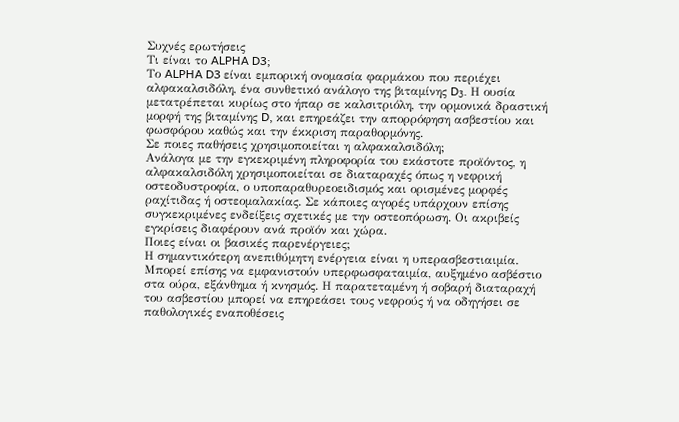Συχνές ερωτήσεις
Τι είναι το ALPHA D3;
Το ALPHA D3 είναι εμπορική ονομασία φαρμάκου που περιέχει αλφακαλσιδόλη, ένα συνθετικό ανάλογο της βιταμίνης D₃. Η ουσία μετατρέπεται κυρίως στο ήπαρ σε καλσιτριόλη, την ορμονικά δραστική μορφή της βιταμίνης D, και επηρεάζει την απορρόφηση ασβεστίου και φωσφόρου καθώς και την έκκριση παραθορμόνης.
Σε ποιες παθήσεις χρησιμοποιείται η αλφακαλσιδόλη;
Ανάλογα με την εγκεκριμένη πληροφορία του εκάστοτε προϊόντος, η αλφακαλσιδόλη χρησιμοποιείται σε διαταραχές όπως η νεφρική οστεοδυστροφία, ο υποπαραθυρεοειδισμός και ορισμένες μορφές ραχίτιδας ή οστεομαλακίας. Σε κάποιες αγορές υπάρχουν επίσης συγκεκριμένες ενδείξεις σχετικές με την οστεοπόρωση. Οι ακριβείς εγκρίσεις διαφέρουν ανά προϊόν και χώρα.
Ποιες είναι οι βασικές παρενέργειες;
Η σημαντικότερη ανεπιθύμητη ενέργεια είναι η υπερασβεστιαιμία. Μπορεί επίσης να εμφανιστούν υπερφωσφαταιμία, αυξημένο ασβέστιο στα ούρα, εξάνθημα ή κνησμός. Η παρατεταμένη ή σοβαρή διαταραχή του ασβεστίου μπορεί να επηρεάσει τους νεφρούς ή να οδηγήσει σε παθολογικές εναποθέσεις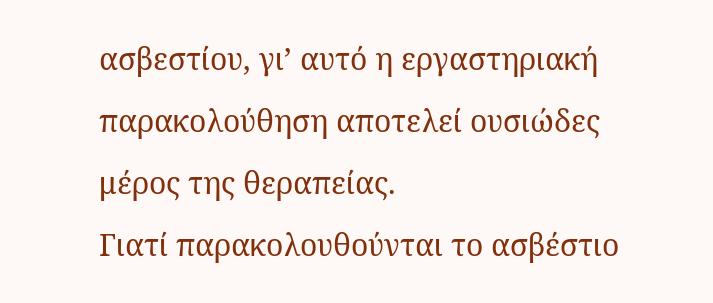ασβεστίου, γι’ αυτό η εργαστηριακή παρακολούθηση αποτελεί ουσιώδες μέρος της θεραπείας.
Γιατί παρακολουθούνται το ασβέστιο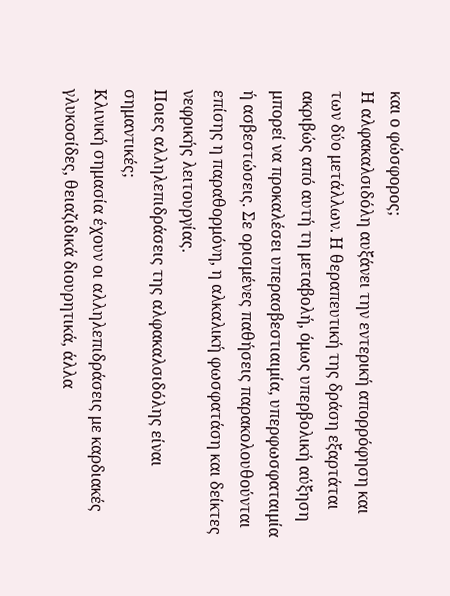και ο φώσφορος;
Η αλφακαλσιδόλη αυξάνει την εντερική απορρόφηση και των δύο μετάλλων. Η θεραπευτική της δράση εξαρτάται ακριβώς από αυτή τη μεταβολή, όμως υπερβολική αύξηση μπορεί να προκαλέσει υπερασβεστιαιμία, υπερφωσφαταιμία ή ασβεστώσεις. Σε ορισμένες παθήσεις παρακολουθούνται επίσης η παραθορμόνη, η αλκαλική φωσφατάση και δείκτες νεφρικής λειτουργίας.
Ποιες αλληλεπιδράσεις της αλφακαλσιδόλης είναι σημαντικές;
Κλινική σημασία έχουν οι αλληλεπιδράσεις με καρδιακές γλυκοσίδες, θειαζιδικά διουρητικά, άλλα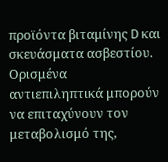προϊόντα βιταμίνης D και σκευάσματα ασβεστίου. Ορισμένα αντιεπιληπτικά μπορούν να επιταχύνουν τον μεταβολισμό της,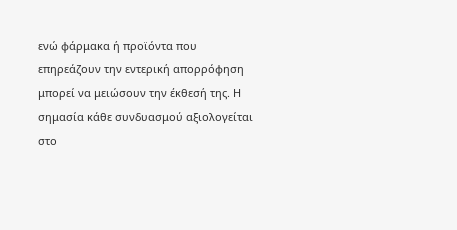ενώ φάρμακα ή προϊόντα που επηρεάζουν την εντερική απορρόφηση μπορεί να μειώσουν την έκθεσή της. Η σημασία κάθε συνδυασμού αξιολογείται στο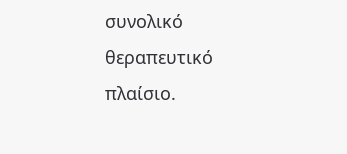συνολικό θεραπευτικό πλαίσιο.